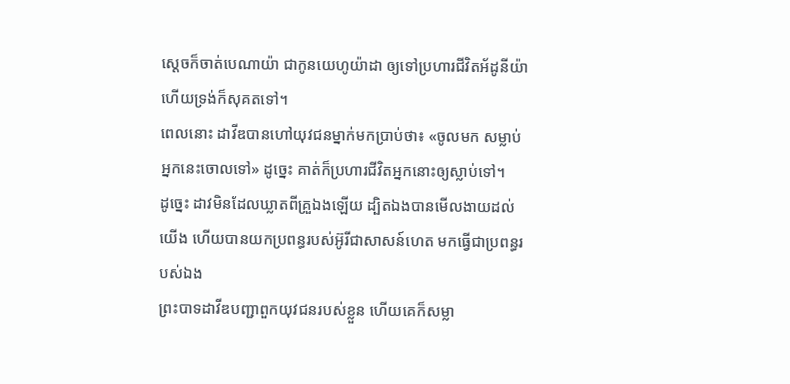ស្តេចក៏ចាត់បេណាយ៉ា ជាកូនយេហូយ៉ាដា ឲ្យទៅប្រហារជីវិតអ័ដូនីយ៉ា ហើយទ្រង់ក៏សុគតទៅ។
ពេលនោះ ដាវីឌបានហៅយុវជនម្នាក់មកប្រាប់ថា៖ «ចូលមក សម្លាប់អ្នកនេះចោលទៅ» ដូច្នេះ គាត់ក៏ប្រហារជីវិតអ្នកនោះឲ្យស្លាប់ទៅ។
ដូច្នេះ ដាវមិនដែលឃ្លាតពីគ្រួឯងឡើយ ដ្បិតឯងបានមើលងាយដល់យើង ហើយបានយកប្រពន្ធរបស់អ៊ូរីជាសាសន៍ហេត មកធ្វើជាប្រពន្ធរបស់ឯង
ព្រះបាទដាវីឌបញ្ជាពួកយុវជនរបស់ខ្លួន ហើយគេក៏សម្លា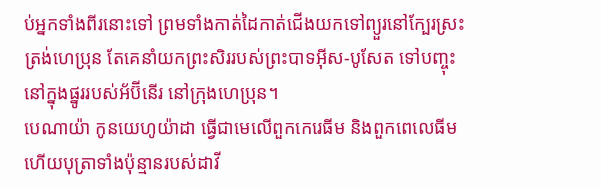ប់អ្នកទាំងពីរនោះទៅ ព្រមទាំងកាត់ដៃកាត់ជើងយកទៅព្យួរនៅក្បែរស្រះ ត្រង់ហេប្រុន តែគេនាំយកព្រះសិររបស់ព្រះបាទអ៊ីស-បូសែត ទៅបញ្ចុះនៅក្នុងផ្នូររបស់អ័ប៊ីនើរ នៅក្រុងហេប្រុន។
បេណាយ៉ា កូនយេហូយ៉ាដា ធ្វើជាមេលើពួកកេរេធីម និងពួកពេលេធីម ហើយបុត្រាទាំងប៉ុន្មានរបស់ដាវី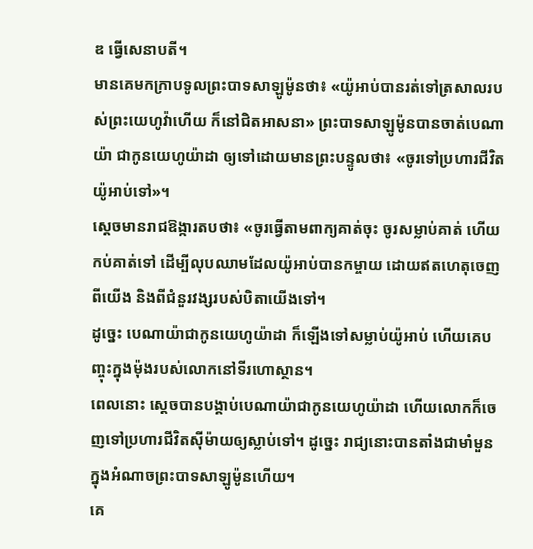ឌ ធ្វើសេនាបតី។
មានគេមកក្រាបទូលព្រះបាទសាឡូម៉ូនថា៖ «យ៉ូអាប់បានរត់ទៅត្រសាលរបស់ព្រះយេហូវ៉ាហើយ ក៏នៅជិតអាសនា» ព្រះបាទសាឡូម៉ូនបានចាត់បេណាយ៉ា ជាកូនយេហូយ៉ាដា ឲ្យទៅដោយមានព្រះបន្ទូលថា៖ «ចូរទៅប្រហារជីវិតយ៉ូអាប់ទៅ»។
ស្តេចមានរាជឱង្ការតបថា៖ «ចូរធ្វើតាមពាក្យគាត់ចុះ ចូរសម្លាប់គាត់ ហើយកប់គាត់ទៅ ដើម្បីលុបឈាមដែលយ៉ូអាប់បានកម្ចាយ ដោយឥតហេតុចេញពីយើង និងពីជំនួរវង្សរបស់បិតាយើងទៅ។
ដូច្នេះ បេណាយ៉ាជាកូនយេហូយ៉ាដា ក៏ឡើងទៅសម្លាប់យ៉ូអាប់ ហើយគេបញ្ចុះក្នុងម៉ុងរបស់លោកនៅទីរហោស្ថាន។
ពេលនោះ ស្តេចបានបង្គាប់បេណាយ៉ាជាកូនយេហូយ៉ាដា ហើយលោកក៏ចេញទៅប្រហារជីវិតស៊ីម៉ាយឲ្យស្លាប់ទៅ។ ដូច្នេះ រាជ្យនោះបានតាំងជាមាំមួន ក្នុងអំណាចព្រះបាទសាឡូម៉ូនហើយ។
គេ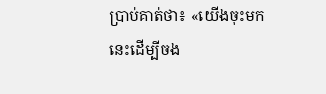ប្រាប់គាត់ថា៖ «យើងចុះមកនេះដើម្បីចង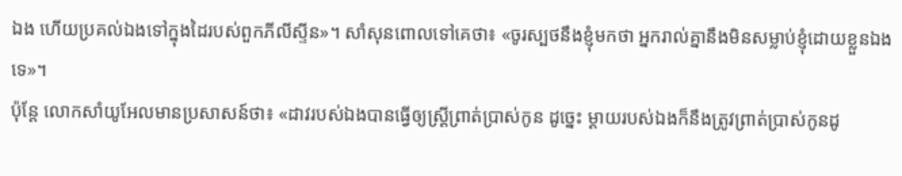ឯង ហើយប្រគល់ឯងទៅក្នុងដៃរបស់ពួកភីលីស្ទីន»។ សាំសុនពោលទៅគេថា៖ «ចូរស្បថនឹងខ្ញុំមកថា អ្នករាល់គ្នានឹងមិនសម្លាប់ខ្ញុំដោយខ្លួនឯងទេ»។
ប៉ុន្តែ លោកសាំយូអែលមានប្រសាសន៍ថា៖ «ដាវរបស់ឯងបានធ្វើឲ្យស្រ្តីព្រាត់ប្រាស់កូន ដូច្នេះ ម្តាយរបស់ឯងក៏នឹងត្រូវព្រាត់ប្រាស់កូនដូ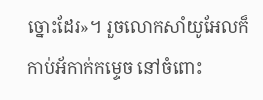ច្នោះដែរ»។ រួចលោកសាំយូអែលក៏កាប់អ័កាក់កម្ទេច នៅចំពោះ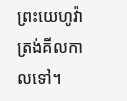ព្រះយេហូវ៉ា ត្រង់គីលកាលទៅ។